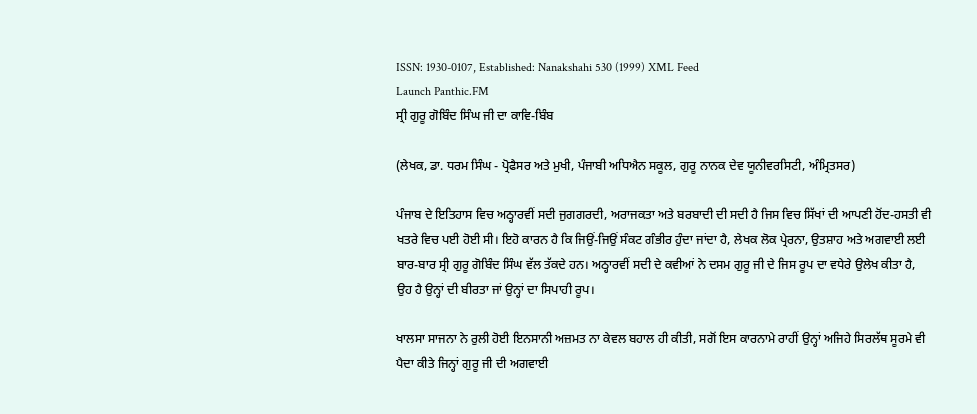ISSN: 1930-0107, Established: Nanakshahi 530 (1999) XML Feed
Launch Panthic.FM
ਸ੍ਰੀ ਗੁਰੂ ਗੋਬਿੰਦ ਸਿੰਘ ਜੀ ਦਾ ਕਾਵਿ-ਬਿੰਬ

(ਲੇਖਕ, ਡਾ. ਧਰਮ ਸਿੰਘ - ਪ੍ਰੋਫੈਸਰ ਅਤੇ ਮੁਖੀ, ਪੰਜਾਬੀ ਅਧਿਐਨ ਸਕੂਲ, ਗੁਰੂ ਨਾਨਕ ਦੇਵ ਯੂਨੀਵਰਸਿਟੀ, ਅੰਮ੍ਰਿਤਸਰ)

ਪੰਜਾਬ ਦੇ ਇਤਿਹਾਸ ਵਿਚ ਅਠ੍ਹਾਰਵੀਂ ਸਦੀ ਜੁਗਗਰਦੀ, ਅਰਾਜਕਤਾ ਅਤੇ ਬਰਬਾਦੀ ਦੀ ਸਦੀ ਹੈ ਜਿਸ ਵਿਚ ਸਿੱਖਾਂ ਦੀ ਆਪਣੀ ਹੋਂਦ-ਹਸਤੀ ਵੀ ਖਤਰੇ ਵਿਚ ਪਈ ਹੋਈ ਸੀ। ਇਹੋ ਕਾਰਨ ਹੈ ਕਿ ਜਿਉਂ-ਜਿਉਂ ਸੰਕਟ ਗੰਭੀਰ ਹੁੰਦਾ ਜਾਂਦਾ ਹੈ, ਲੇਖਕ ਲੋਕ ਪ੍ਰੇਰਨਾ, ਉਤਸ਼ਾਹ ਅਤੇ ਅਗਵਾਈ ਲਈ ਬਾਰ-ਬਾਰ ਸ੍ਰੀ ਗੁਰੂ ਗੋਬਿੰਦ ਸਿੰਘ ਵੱਲ ਤੱਕਦੇ ਹਨ। ਅਠ੍ਹਾਰਵੀਂ ਸਦੀ ਦੇ ਕਵੀਆਂ ਨੇ ਦਸਮ ਗੁਰੂ ਜੀ ਦੇ ਜਿਸ ਰੂਪ ਦਾ ਵਧੇਰੇ ਉਲੇਖ ਕੀਤਾ ਹੈ, ਉਹ ਹੈ ਉਨ੍ਹਾਂ ਦੀ ਬੀਰਤਾ ਜਾਂ ਉਨ੍ਹਾਂ ਦਾ ਸਿਪਾਹੀ ਰੂਪ।

ਖਾਲਸਾ ਸਾਜਨਾ ਨੇ ਰੁਲੀ ਹੋਈ ਇਨਸਾਨੀ ਅਜ਼ਮਤ ਨਾ ਕੇਵਲ ਬਹਾਲ ਹੀ ਕੀਤੀ, ਸਗੋਂ ਇਸ ਕਾਰਨਾਮੇ ਰਾਹੀਂ ਉਨ੍ਹਾਂ ਅਜਿਹੇ ਸਿਰਲੱਥ ਸੂਰਮੇ ਵੀ ਪੈਦਾ ਕੀਤੇ ਜਿਨ੍ਹਾਂ ਗੁਰੂ ਜੀ ਦੀ ਅਗਵਾਈ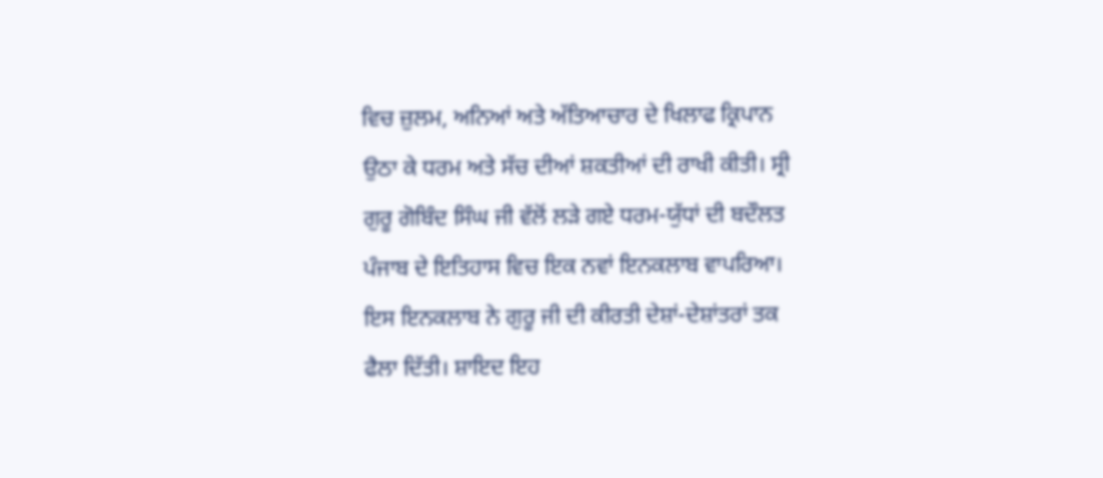ਵਿਚ ਜ਼ੁਲਮ, ਅਨਿਆਂ ਅਤੇ ਅੱਤਿਆਚਾਰ ਦੇ ਖਿਲਾਫ ਕ੍ਰਿਪਾਨ ਉਠਾ ਕੇ ਧਰਮ ਅਤੇ ਸੱਚ ਦੀਆਂ ਸ਼ਕਤੀਆਂ ਦੀ ਰਾਖੀ ਕੀਤੀ। ਸ੍ਰੀ ਗੁਰੂ ਗੋਬਿੰਦ ਸਿੰਘ ਜੀ ਵੱਲੋਂ ਲੜੇ ਗਏ ਧਰਮ-ਯੁੱਧਾਂ ਦੀ ਬਦੌਲਤ ਪੰਜਾਬ ਦੇ ਇਤਿਹਾਸ ਵਿਚ ਇਕ ਨਵਾਂ ਇਨਕਲਾਬ ਵਾਪਰਿਆ। ਇਸ ਇਨਕਲਾਬ ਨੇ ਗੁਰੂ ਜੀ ਦੀ ਕੀਰਤੀ ਦੇਸ਼ਾਂ-ਦੇਸ਼ਾਂਤਰਾਂ ਤਕ ਫੈਲਾ ਦਿੱਤੀ। ਸ਼ਾਇਦ ਇਹ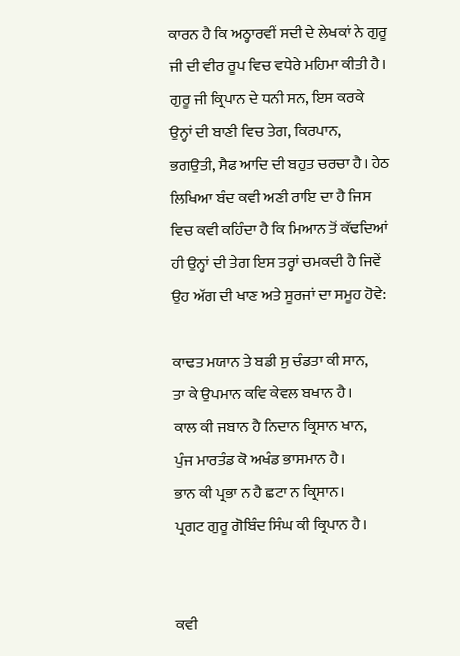ਕਾਰਨ ਹੈ ਕਿ ਅਠ੍ਹਾਰਵੀਂ ਸਦੀ ਦੇ ਲੇਖਕਾਂ ਨੇ ਗੁਰੂ ਜੀ ਦੀ ਵੀਰ ਰੂਪ ਵਿਚ ਵਧੇਰੇ ਮਹਿਮਾ ਕੀਤੀ ਹੈ। ਗੁਰੂ ਜੀ ਕ੍ਰਿਪਾਨ ਦੇ ਧਨੀ ਸਨ, ਇਸ ਕਰਕੇ ਉਨ੍ਹਾਂ ਦੀ ਬਾਣੀ ਵਿਚ ਤੇਗ, ਕਿਰਪਾਨ, ਭਗਉਤੀ, ਸੈਫ ਆਦਿ ਦੀ ਬਹੁਤ ਚਰਚਾ ਹੈ। ਹੇਠ ਲਿਖਿਆ ਬੰਦ ਕਵੀ ਅਣੀ ਰਾਇ ਦਾ ਹੈ ਜਿਸ ਵਿਚ ਕਵੀ ਕਹਿੰਦਾ ਹੈ ਕਿ ਮਿਆਨ ਤੋਂ ਕੱਢਦਿਆਂ ਹੀ ਉਨ੍ਹਾਂ ਦੀ ਤੇਗ ਇਸ ਤਰ੍ਹਾਂ ਚਮਕਦੀ ਹੈ ਜਿਵੇਂ ਉਹ ਅੱਗ ਦੀ ਖਾਣ ਅਤੇ ਸੂਰਜਾਂ ਦਾ ਸਮੂਹ ਹੋਵੇ:

ਕਾਢਤ ਮਯਾਨ ਤੇ ਬਡੀ ਸੁ ਚੰਡਤਾ ਕੀ ਸਾਨ,
ਤਾ ਕੇ ਉਪਮਾਨ ਕਵਿ ਕੇਵਲ ਬਖਾਨ ਹੈ।
ਕਾਲ ਕੀ ਜਬਾਨ ਹੈ ਨਿਦਾਨ ਕ੍ਰਿਸਾਨ ਖਾਨ,
ਪੁੰਜ ਮਾਰਤੰਡ ਕੋ ਅਖੰਡ ਭਾਸਮਾਨ ਹੈ।
ਭਾਨ ਕੀ ਪ੍ਰਭਾ ਨ ਹੈ ਛਟਾ ਨ ਕ੍ਰਿਸਾਨ।
ਪ੍ਰਗਟ ਗੁਰੂ ਗੋਬਿੰਦ ਸਿੰਘ ਕੀ ਕ੍ਰਿਪਾਨ ਹੈ।


ਕਵੀ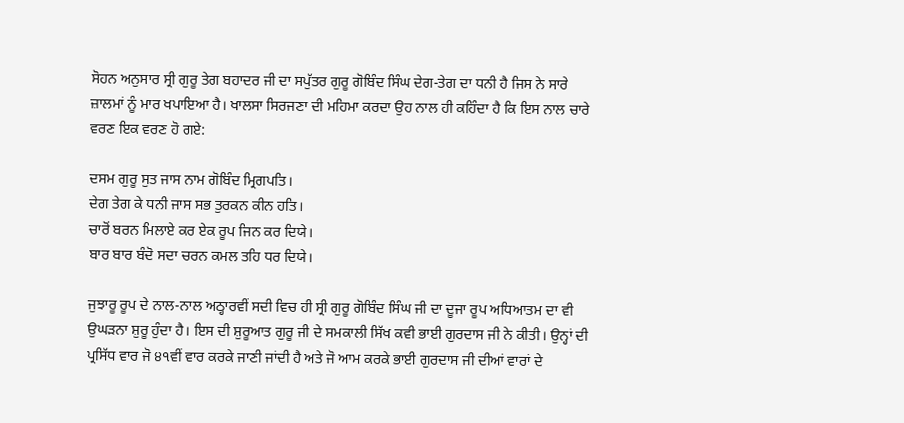ਸੋਹਨ ਅਨੁਸਾਰ ਸ੍ਰੀ ਗੁਰੂ ਤੇਗ ਬਹਾਦਰ ਜੀ ਦਾ ਸਪੁੱਤਰ ਗੁਰੂ ਗੋਬਿੰਦ ਸਿੰਘ ਦੇਗ-ਤੇਗ ਦਾ ਧਨੀ ਹੈ ਜਿਸ ਨੇ ਸਾਰੇ ਜ਼ਾਲਮਾਂ ਨੂੰ ਮਾਰ ਖਪਾਇਆ ਹੈ। ਖਾਲਸਾ ਸਿਰਜਣਾ ਦੀ ਮਹਿਮਾ ਕਰਦਾ ਉਹ ਨਾਲ ਹੀ ਕਹਿੰਦਾ ਹੈ ਕਿ ਇਸ ਨਾਲ ਚਾਰੇ ਵਰਣ ਇਕ ਵਰਣ ਹੋ ਗਏ:

ਦਸਮ ਗੁਰੂ ਸੁਤ ਜਾਸ ਨਾਮ ਗੋਬਿੰਦ ਮ੍ਰਿਗਪਤਿ।
ਦੇਗ ਤੇਗ ਕੇ ਧਨੀ ਜਾਸ ਸਭ ਤੁਰਕਨ ਕੀਨ ਹਤਿ।
ਚਾਰੋਂ ਬਰਨ ਮਿਲਾਏ ਕਰ ਏਕ ਰੂਪ ਜਿਨ ਕਰ ਦਿਯੇ।
ਬਾਰ ਬਾਰ ਬੰਦੋ ਸਦਾ ਚਰਨ ਕਮਲ ਤਹਿ ਧਰ ਦਿਯੇ।

ਜੁਝਾਰੂ ਰੂਪ ਦੇ ਨਾਲ-ਨਾਲ ਅਠ੍ਹਾਰਵੀਂ ਸਦੀ ਵਿਚ ਹੀ ਸ੍ਰੀ ਗੁਰੂ ਗੋਬਿੰਦ ਸਿੰਘ ਜੀ ਦਾ ਦੂਜਾ ਰੂਪ ਅਧਿਆਤਮ ਦਾ ਵੀ ਉਘੜਨਾ ਸ਼ੁਰੂ ਹੁੰਦਾ ਹੈ। ਇਸ ਦੀ ਸ਼ੁਰੂਆਤ ਗੁਰੂ ਜੀ ਦੇ ਸਮਕਾਲੀ ਸਿੱਖ ਕਵੀ ਭਾਈ ਗੁਰਦਾਸ ਜੀ ਨੇ ਕੀਤੀ। ਉਨ੍ਹਾਂ ਦੀ ਪ੍ਰਸਿੱਧ ਵਾਰ ਜੋ ੪੧ਵੀਂ ਵਾਰ ਕਰਕੇ ਜਾਣੀ ਜਾਂਦੀ ਹੈ ਅਤੇ ਜੋ ਆਮ ਕਰਕੇ ਭਾਈ ਗੁਰਦਾਸ ਜੀ ਦੀਆਂ ਵਾਰਾਂ ਦੇ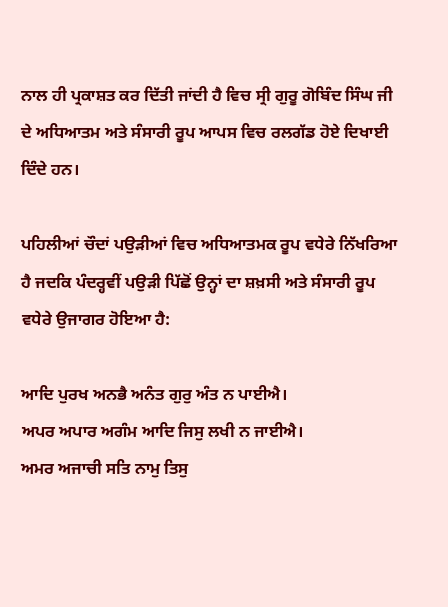ਨਾਲ ਹੀ ਪ੍ਰਕਾਸ਼ਤ ਕਰ ਦਿੱਤੀ ਜਾਂਦੀ ਹੈ ਵਿਚ ਸ੍ਰੀ ਗੁਰੂ ਗੋਬਿੰਦ ਸਿੰਘ ਜੀ ਦੇ ਅਧਿਆਤਮ ਅਤੇ ਸੰਸਾਰੀ ਰੂਪ ਆਪਸ ਵਿਚ ਰਲਗੱਡ ਹੋਏ ਦਿਖਾਈ ਦਿੰਦੇ ਹਨ।

ਪਹਿਲੀਆਂ ਚੌਦਾਂ ਪਉੜੀਆਂ ਵਿਚ ਅਧਿਆਤਮਕ ਰੂਪ ਵਧੇਰੇ ਨਿੱਖਰਿਆ ਹੈ ਜਦਕਿ ਪੰਦਰ੍ਹਵੀਂ ਪਉੜੀ ਪਿੱਛੋਂ ਉਨ੍ਹਾਂ ਦਾ ਸ਼ਖ਼ਸੀ ਅਤੇ ਸੰਸਾਰੀ ਰੂਪ ਵਧੇਰੇ ਉਜਾਗਰ ਹੋਇਆ ਹੈ:

ਆਦਿ ਪੁਰਖ ਅਨਭੈ ਅਨੰਤ ਗੁਰੁ ਅੰਤ ਨ ਪਾਈਐ।
ਅਪਰ ਅਪਾਰ ਅਗੰਮ ਆਦਿ ਜਿਸੁ ਲਖੀ ਨ ਜਾਈਐ।
ਅਮਰ ਅਜਾਚੀ ਸਤਿ ਨਾਮੁ ਤਿਸੁ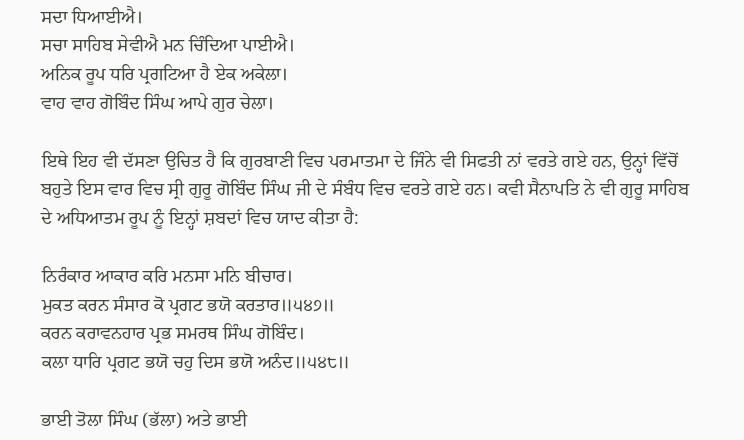ਸਦਾ ਧਿਆਈਐ।
ਸਚਾ ਸਾਹਿਬ ਸੇਵੀਐ ਮਨ ਚਿੰਦਿਆ ਪਾਈਐ।
ਅਨਿਕ ਰੂਪ ਧਰਿ ਪ੍ਰਗਟਿਆ ਹੈ ਏਕ ਅਕੇਲਾ।
ਵਾਹ ਵਾਹ ਗੋਬਿੰਦ ਸਿੰਘ ਆਪੇ ਗੁਰ ਚੇਲਾ।

ਇਥੇ ਇਹ ਵੀ ਦੱਸਣਾ ਉਚਿਤ ਹੈ ਕਿ ਗੁਰਬਾਣੀ ਵਿਚ ਪਰਮਾਤਮਾ ਦੇ ਜਿੰਨੇ ਵੀ ਸਿਫਤੀ ਨਾਂ ਵਰਤੇ ਗਏ ਹਨ, ਉਨ੍ਹਾਂ ਵਿੱਚੋਂ ਬਹੁਤੇ ਇਸ ਵਾਰ ਵਿਚ ਸ੍ਰੀ ਗੁਰੂ ਗੋਬਿੰਦ ਸਿੰਘ ਜੀ ਦੇ ਸੰਬੰਧ ਵਿਚ ਵਰਤੇ ਗਏ ਹਨ। ਕਵੀ ਸੈਨਾਪਤਿ ਨੇ ਵੀ ਗੁਰੂ ਸਾਹਿਬ ਦੇ ਅਧਿਆਤਮ ਰੂਪ ਨੂੰ ਇਨ੍ਹਾਂ ਸ਼ਬਦਾਂ ਵਿਚ ਯਾਦ ਕੀਤਾ ਹੈ:

ਨਿਰੰਕਾਰ ਆਕਾਰ ਕਰਿ ਮਨਸਾ ਮਨਿ ਬੀਚਾਰ।
ਮੁਕਤ ਕਰਨ ਸੰਸਾਰ ਕੋ ਪ੍ਰਗਟ ਭਯੋ ਕਰਤਾਰ॥੫੪੭॥
ਕਰਨ ਕਰਾਵਨਹਾਰ ਪ੍ਰਭ ਸਮਰਥ ਸਿੰਘ ਗੋਬਿੰਦ।
ਕਲਾ ਧਾਰਿ ਪ੍ਰਗਟ ਭਯੋ ਚਹੁ ਦਿਸ ਭਯੋ ਅਨੰਦ॥੫੪੮॥

ਭਾਈ ਤੋਲਾ ਸਿੰਘ (ਭੱਲਾ) ਅਤੇ ਭਾਈ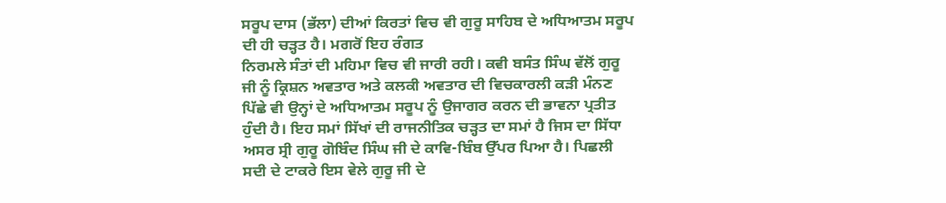ਸਰੂਪ ਦਾਸ (ਭੱਲਾ) ਦੀਆਂ ਕਿਰਤਾਂ ਵਿਚ ਵੀ ਗੁਰੂ ਸਾਹਿਬ ਦੇ ਅਧਿਆਤਮ ਸਰੂਪ ਦੀ ਹੀ ਚੜ੍ਹਤ ਹੈ। ਮਗਰੋਂ ਇਹ ਰੰਗਤ
ਨਿਰਮਲੇ ਸੰਤਾਂ ਦੀ ਮਹਿਮਾ ਵਿਚ ਵੀ ਜਾਰੀ ਰਹੀ। ਕਵੀ ਬਸੰਤ ਸਿੰਘ ਵੱਲੋਂ ਗੁਰੂ ਜੀ ਨੂੰ ਕ੍ਰਿਸ਼ਨ ਅਵਤਾਰ ਅਤੇ ਕਲਕੀ ਅਵਤਾਰ ਦੀ ਵਿਚਕਾਰਲੀ ਕੜੀ ਮੰਨਣ ਪਿੱਛੇ ਵੀ ਉਨ੍ਹਾਂ ਦੇ ਅਧਿਆਤਮ ਸਰੂਪ ਨੂੰ ਉਜਾਗਰ ਕਰਨ ਦੀ ਭਾਵਨਾ ਪ੍ਰਤੀਤ ਹੁੰਦੀ ਹੈ। ਇਹ ਸਮਾਂ ਸਿੱਖਾਂ ਦੀ ਰਾਜਨੀਤਿਕ ਚੜ੍ਹਤ ਦਾ ਸਮਾਂ ਹੈ ਜਿਸ ਦਾ ਸਿੱਧਾ ਅਸਰ ਸ੍ਰੀ ਗੁਰੂ ਗੋਬਿੰਦ ਸਿੰਘ ਜੀ ਦੇ ਕਾਵਿ-ਬਿੰਬ ਉੱਪਰ ਪਿਆ ਹੈ। ਪਿਛਲੀ ਸਦੀ ਦੇ ਟਾਕਰੇ ਇਸ ਵੇਲੇ ਗੁਰੂ ਜੀ ਦੇ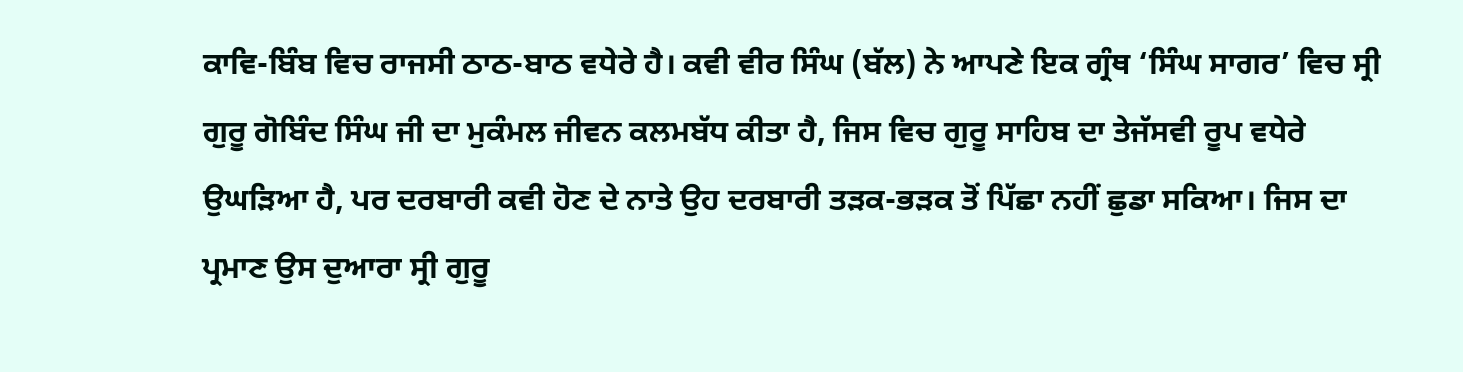ਕਾਵਿ-ਬਿੰਬ ਵਿਚ ਰਾਜਸੀ ਠਾਠ-ਬਾਠ ਵਧੇਰੇ ਹੈ। ਕਵੀ ਵੀਰ ਸਿੰਘ (ਬੱਲ) ਨੇ ਆਪਣੇ ਇਕ ਗ੍ਰੰਥ ‘ਸਿੰਘ ਸਾਗਰ’ ਵਿਚ ਸ੍ਰੀ ਗੁਰੂ ਗੋਬਿੰਦ ਸਿੰਘ ਜੀ ਦਾ ਮੁਕੰਮਲ ਜੀਵਨ ਕਲਮਬੱਧ ਕੀਤਾ ਹੈ, ਜਿਸ ਵਿਚ ਗੁਰੂ ਸਾਹਿਬ ਦਾ ਤੇਜੱਸਵੀ ਰੂਪ ਵਧੇਰੇ ਉਘੜਿਆ ਹੈ, ਪਰ ਦਰਬਾਰੀ ਕਵੀ ਹੋਣ ਦੇ ਨਾਤੇ ਉਹ ਦਰਬਾਰੀ ਤੜਕ-ਭੜਕ ਤੋਂ ਪਿੱਛਾ ਨਹੀਂ ਛੁਡਾ ਸਕਿਆ। ਜਿਸ ਦਾ ਪ੍ਰਮਾਣ ਉਸ ਦੁਆਰਾ ਸ੍ਰੀ ਗੁਰੂ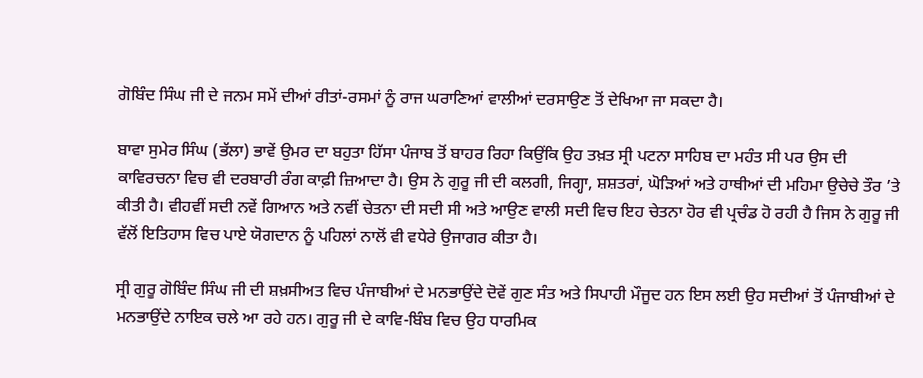ਗੋਬਿੰਦ ਸਿੰਘ ਜੀ ਦੇ ਜਨਮ ਸਮੇਂ ਦੀਆਂ ਰੀਤਾਂ-ਰਸਮਾਂ ਨੂੰ ਰਾਜ ਘਰਾਣਿਆਂ ਵਾਲੀਆਂ ਦਰਸਾਉਣ ਤੋਂ ਦੇਖਿਆ ਜਾ ਸਕਦਾ ਹੈ।

ਬਾਵਾ ਸੁਮੇਰ ਸਿੰਘ (ਭੱਲਾ) ਭਾਵੇਂ ਉਮਰ ਦਾ ਬਹੁਤਾ ਹਿੱਸਾ ਪੰਜਾਬ ਤੋਂ ਬਾਹਰ ਰਿਹਾ ਕਿਉਂਕਿ ਉਹ ਤਖ਼ਤ ਸ੍ਰੀ ਪਟਨਾ ਸਾਹਿਬ ਦਾ ਮਹੰਤ ਸੀ ਪਰ ਉਸ ਦੀ ਕਾਵਿਰਚਨਾ ਵਿਚ ਵੀ ਦਰਬਾਰੀ ਰੰਗ ਕਾਫ਼ੀ ਜ਼ਿਆਦਾ ਹੈ। ਉਸ ਨੇ ਗੁਰੂ ਜੀ ਦੀ ਕਲਗੀ, ਜਿਗ੍ਹਾ, ਸ਼ਸ਼ਤਰਾਂ, ਘੋੜਿਆਂ ਅਤੇ ਹਾਥੀਆਂ ਦੀ ਮਹਿਮਾ ਉਚੇਚੇ ਤੌਰ ’ਤੇ ਕੀਤੀ ਹੈ। ਵੀਹਵੀਂ ਸਦੀ ਨਵੇਂ ਗਿਆਨ ਅਤੇ ਨਵੀਂ ਚੇਤਨਾ ਦੀ ਸਦੀ ਸੀ ਅਤੇ ਆਉਣ ਵਾਲੀ ਸਦੀ ਵਿਚ ਇਹ ਚੇਤਨਾ ਹੋਰ ਵੀ ਪ੍ਰਚੰਡ ਹੋ ਰਹੀ ਹੈ ਜਿਸ ਨੇ ਗੁਰੂ ਜੀ ਵੱਲੋਂ ਇਤਿਹਾਸ ਵਿਚ ਪਾਏ ਯੋਗਦਾਨ ਨੂੰ ਪਹਿਲਾਂ ਨਾਲੋਂ ਵੀ ਵਧੇਰੇ ਉਜਾਗਰ ਕੀਤਾ ਹੈ।

ਸ੍ਰੀ ਗੁਰੂ ਗੋਬਿੰਦ ਸਿੰਘ ਜੀ ਦੀ ਸ਼ਖ਼ਸੀਅਤ ਵਿਚ ਪੰਜਾਬੀਆਂ ਦੇ ਮਨਭਾਉਂਦੇ ਦੋਵੇਂ ਗੁਣ ਸੰਤ ਅਤੇ ਸਿਪਾਹੀ ਮੌਜੂਦ ਹਨ ਇਸ ਲਈ ਉਹ ਸਦੀਆਂ ਤੋਂ ਪੰਜਾਬੀਆਂ ਦੇ ਮਨਭਾਉਂਦੇ ਨਾਇਕ ਚਲੇ ਆ ਰਹੇ ਹਨ। ਗੁਰੂ ਜੀ ਦੇ ਕਾਵਿ-ਬਿੰਬ ਵਿਚ ਉਹ ਧਾਰਮਿਕ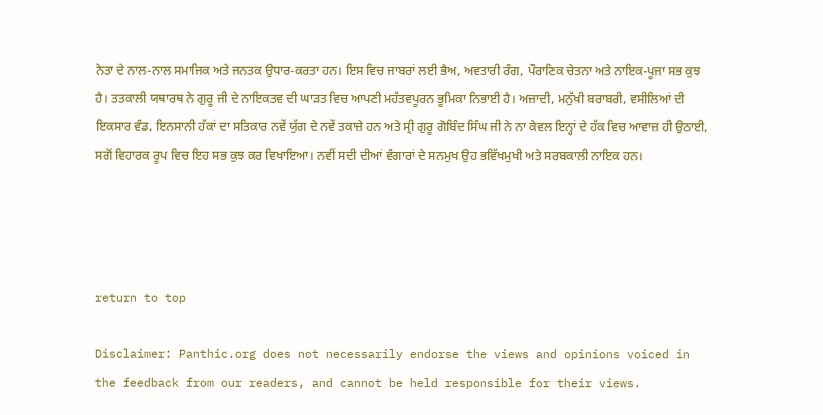ਨੇਤਾ ਦੇ ਨਾਲ-ਨਾਲ ਸਮਾਜਿਕ ਅਤੇ ਜਨਤਕ ਉਧਾਰ-ਕਰਤਾ ਹਨ। ਇਸ ਵਿਚ ਜਾਬਰਾਂ ਲਈ ਭੈਅ, ਅਵਤਾਰੀ ਰੰਗ, ਪੌਰਾਣਿਕ ਚੇਤਨਾ ਅਤੇ ਨਾਇਕ-ਪੂਜਾ ਸਭ ਕੁਝ ਹੈ। ਤਤਕਾਲੀ ਯਥਾਰਥ ਨੇ ਗੁਰੂ ਜੀ ਦੇ ਨਾਇਕਤਵ ਦੀ ਘਾੜਤ ਵਿਚ ਆਪਣੀ ਮਹੱਤਵਪੂਰਨ ਭੂਮਿਕਾ ਨਿਭਾਈ ਹੈ। ਅਜ਼ਾਦੀ, ਮਨੁੱਖੀ ਬਰਾਬਰੀ, ਵਸੀਲਿਆਂ ਦੀ ਇਕਸਾਰ ਵੰਡ, ਇਨਸਾਨੀ ਹੱਕਾਂ ਦਾ ਸਤਿਕਾਰ ਨਵੇਂ ਯੁੱਗ ਦੇ ਨਵੇਂ ਤਕਾਜ਼ੇ ਹਨ ਅਤੇ ਸ੍ਰੀ ਗੁਰੂ ਗੋਬਿੰਦ ਸਿੰਘ ਜੀ ਨੇ ਨਾ ਕੇਵਲ ਇਨ੍ਹਾਂ ਦੇ ਹੱਕ ਵਿਚ ਆਵਾਜ਼ ਹੀ ਉਠਾਈ, ਸਗੋਂ ਵਿਹਾਰਕ ਰੂਪ ਵਿਚ ਇਹ ਸਭ ਕੁਝ ਕਰ ਵਿਖਾਇਆ। ਨਵੀਂ ਸਦੀ ਦੀਆਂ ਵੰਗਾਰਾਂ ਦੇ ਸਨਮੁਖ ਉਹ ਭਵਿੱਖਮੁਖੀ ਅਤੇ ਸਰਬਕਾਲੀ ਨਾਇਕ ਹਨ।




return to top

Disclaimer: Panthic.org does not necessarily endorse the views and opinions voiced in the feedback from our readers, and cannot be held responsible for their views.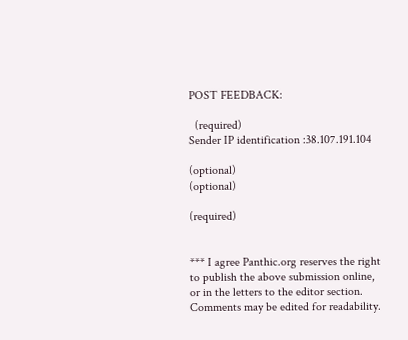POST FEEDBACK:

  (required)
Sender IP identification :38.107.191.104

(optional)
(optional)

(required)


*** I agree Panthic.org reserves the right to publish the above submission online, or in the letters to the editor section. Comments may be edited for readability.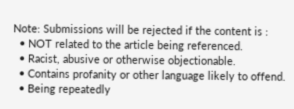Note: Submissions will be rejected if the content is :
  • NOT related to the article being referenced.
  • Racist, abusive or otherwise objectionable.
  • Contains profanity or other language likely to offend.
  • Being repeatedly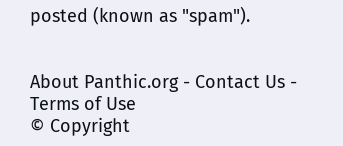posted (known as "spam").


About Panthic.org - Contact Us - Terms of Use
© Copyright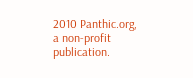2010 Panthic.org, a non-profit publication.